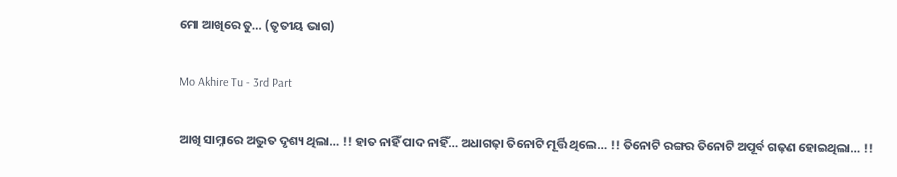ମୋ ଆଖିରେ ତୁ… (ତୃତୀୟ ଭାଗ)

Mo Akhire Tu - 3rd Part

ଆଖି ସାମ୍ନାରେ ଅଦ୍ଭୁତ ଦୃଶ୍ୟ ଥିଲା… !! ହାତ ନାହିଁ ପାଦ ନାହିଁ… ଅଧାଗଢ଼ା ତିନୋଟି ମୂର୍ତ୍ତି ଥିଲେ… !! ତିନୋଟି ରଙ୍ଗର ତିନୋଟି ଅପୂର୍ବ ଗଢ଼ଣ ହୋଇଥିଲା… !!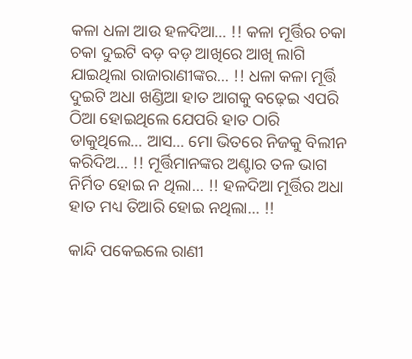କଳା ଧଳା ଆଉ ହଳଦିଆ… !! କଳା ମୂର୍ତ୍ତିର ଚକା ଚକା ଦୁଇଟି ବଡ଼ ବଡ଼ ଆଖିରେ ଆଖି ଲାଗି ଯାଇଥିଲା ରାଜାରାଣୀଙ୍କର… !! ଧଳା କଳା ମୂର୍ତ୍ତି ଦୁଇଟି ଅଧା ଖଣ୍ଡିଆ ହାତ ଆଗକୁ ବଢ଼େଇ ଏପରି ଠିଆ ହୋଇଥିଲେ ଯେପରି ହାତ ଠାରି ଡାକୁଥିଲେ… ଆସ… ମୋ ଭିତରେ ନିଜକୁ ବିଲୀନ କରିଦିଅ… !! ମୂର୍ତ୍ତିମାନଙ୍କର ଅଣ୍ଟାର ତଳ ଭାଗ ନିର୍ମିତ ହୋଇ ନ ଥିଲା… !! ହଳଦିଆ ମୂର୍ତ୍ତିର ଅଧା ହାତ ମଧ୍ୟ ତିଆରି ହୋଇ ନଥିଲା… !!

କାନ୍ଦି ପକେଇଲେ ରାଣୀ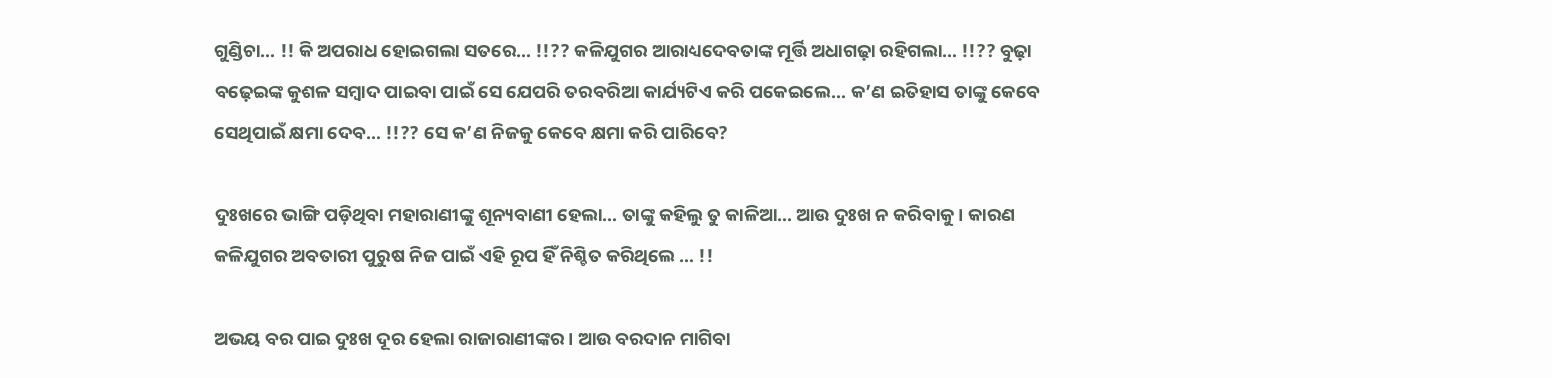ଗୁଣ୍ଡିଚା… !! କି ଅପରାଧ ହୋଇଗଲା ସତରେ… !!?? କଳିଯୁଗର ଆରାଧ୍ୟଦେବତାଙ୍କ ମୂର୍ତ୍ତି ଅଧାଗଢ଼ା ରହିଗଲା… !!?? ବୁଢ଼ା ବଢ଼େଇଙ୍କ କୁଶଳ ସମ୍ବାଦ ପାଇବା ପାଇଁ ସେ ଯେପରି ତରବରିଆ କାର୍ଯ୍ୟଟିଏ କରି ପକେଇଲେ… କ’ଣ ଇତିହାସ ତାଙ୍କୁ କେବେ ସେଥିପାଇଁ କ୍ଷମା ଦେବ… !!?? ସେ କ’ଣ ନିଜକୁ କେବେ କ୍ଷମା କରି ପାରିବେ?

ଦୁଃଖରେ ଭାଙ୍ଗି ପଡ଼ିଥିବା ମହାରାଣୀଙ୍କୁ ଶୂନ୍ୟବାଣୀ ହେଲା… ତାଙ୍କୁ କହିଲୁ ତୁ କାଳିଆ… ଆଉ ଦୁଃଖ ନ କରିବାକୁ । କାରଣ କଳିଯୁଗର ଅବତାରୀ ପୁରୁଷ ନିଜ ପାଇଁ ଏହି ରୂପ ହିଁ ନିଶ୍ଚିତ କରିଥିଲେ … !!

ଅଭୟ ବର ପାଇ ଦୁଃଖ ଦୂର ହେଲା ରାଜାରାଣୀଙ୍କର । ଆଉ ବରଦାନ ମାଗିବା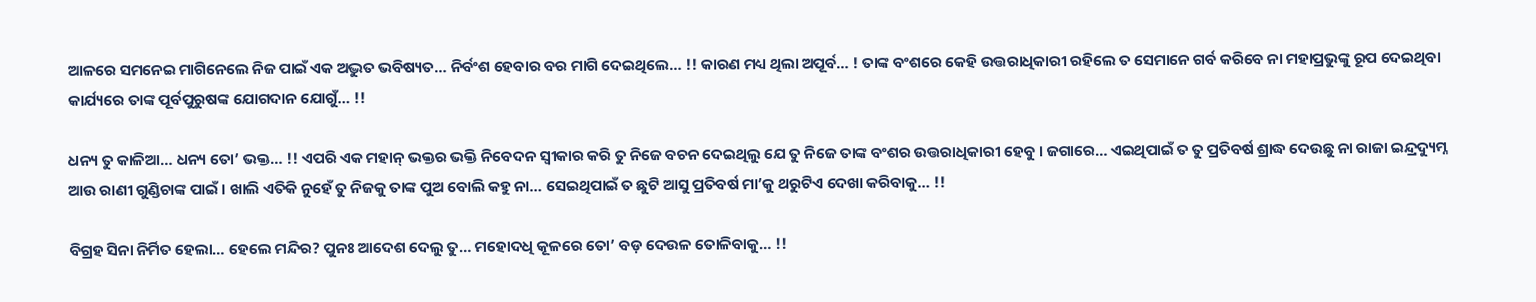ଆଳରେ ସମନେଇ ମାଗିନେଲେ ନିଜ ପାଇଁ ଏକ ଅଦ୍ଭୁତ ଭବିଷ୍ୟତ… ନିର୍ବଂଶ ହେବାର ବର ମାଗି ଦେଇଥିଲେ… !! କାରଣ ମଧ୍ୟ ଥିଲା ଅପୂର୍ବ… ! ତାଙ୍କ ବଂଶରେ କେହି ଉତ୍ତରାଧିକାରୀ ରହିଲେ ତ ସେମାନେ ଗର୍ବ କରିବେ ନା ମହାପ୍ରଭୁଙ୍କୁ ରୂପ ଦେଇଥିବା କାର୍ଯ୍ୟରେ ତାଙ୍କ ପୂର୍ବପୁରୁଷଙ୍କ ଯୋଗଦାନ ଯୋଗୁଁ… !!

ଧନ୍ୟ ତୁ କାଳିଆ… ଧନ୍ୟ ତୋ’ ଭକ୍ତ… !! ଏପରି ଏକ ମହାନ୍ ଭକ୍ତର ଭକ୍ତି ନିବେଦନ ସ୍ୱୀକାର କରି ତୁ ନିଜେ ବଚନ ଦେଇଥିଲୁ ଯେ ତୁ ନିଜେ ତାଙ୍କ ବଂଶର ଉତ୍ତରାଧିକାରୀ ହେବୁ । ଜଗାରେ… ଏଇଥିପାଇଁ ତ ତୁ ପ୍ରତିବର୍ଷ ଶ୍ରାଦ୍ଧ ଦେଉଛୁ ନା ରାଜା ଇନ୍ଦ୍ରଦ୍ୟୁମ୍ନ ଆଉ ରାଣୀ ଗୁଣ୍ଡିଚାଙ୍କ ପାଇଁ । ଖାଲି ଏତିକି ନୁହେଁ ତୁ ନିଜକୁ ତାଙ୍କ ପୁଅ ବୋଲି କହୁ ନା… ସେଇଥିପାଇଁ ତ ଛୁଟି ଆସୁ ପ୍ରତିବର୍ଷ ମା’କୁ ଥରୁଟିଏ ଦେଖା କରିବାକୁ… !!

ବିଗ୍ରହ ସିନା ନିର୍ମିତ ହେଲା… ହେଲେ ମନ୍ଦିର? ପୁନଃ ଆଦେଶ ଦେଲୁ ତୁ… ମହୋଦଧି କୂଳରେ ତୋ’ ବଡ଼ ଦେଉଳ ତୋଳିବାକୁ… !!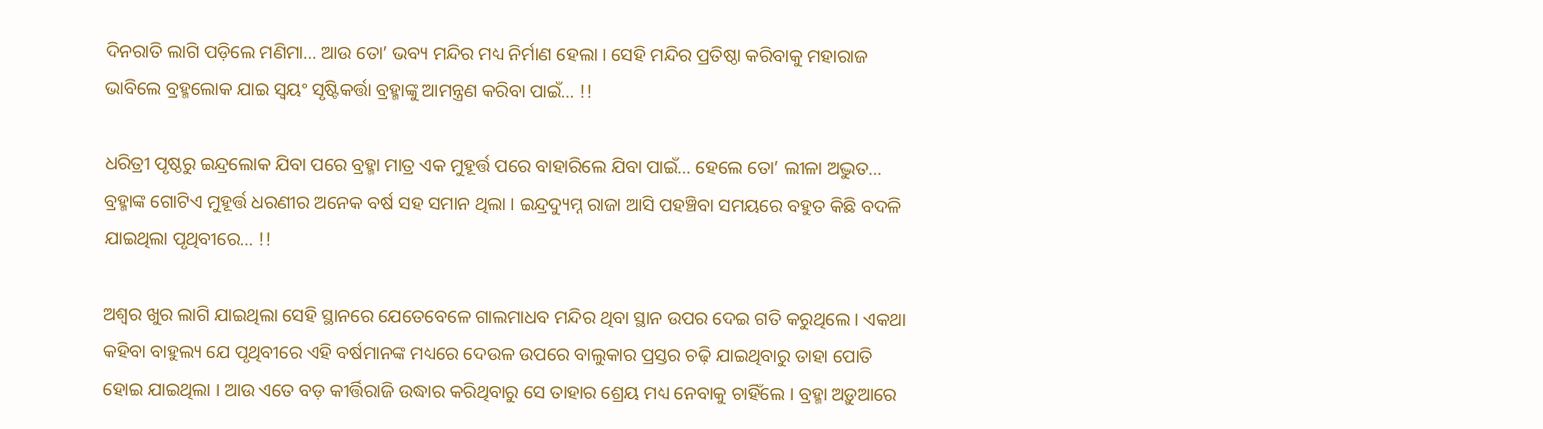ଦିନରାତି ଲାଗି ପଡ଼ିଲେ ମଣିମା… ଆଉ ତୋ’ ଭବ୍ୟ ମନ୍ଦିର ମଧ୍ୟ ନିର୍ମାଣ ହେଲା । ସେହି ମନ୍ଦିର ପ୍ରତିଷ୍ଠା କରିବାକୁ ମହାରାଜ ଭାବିଲେ ବ୍ରହ୍ମଲୋକ ଯାଇ ସ୍ଵୟଂ ସୃଷ୍ଟିକର୍ତ୍ତା ବ୍ରହ୍ମାଙ୍କୁ ଆମନ୍ତ୍ରଣ କରିବା ପାଇଁ… !!

ଧରିତ୍ରୀ ପୃଷ୍ଠରୁ ଇନ୍ଦ୍ରଲୋକ ଯିବା ପରେ ବ୍ରହ୍ମା ମାତ୍ର ଏକ ମୁହୂର୍ତ୍ତ ପରେ ବାହାରିଲେ ଯିବା ପାଇଁ… ହେଲେ ତୋ’ ଲୀଳା ଅଦ୍ଭୁତ… ବ୍ରହ୍ମାଙ୍କ ଗୋଟିଏ ମୁହୂର୍ତ୍ତ ଧରଣୀର ଅନେକ ବର୍ଷ ସହ ସମାନ ଥିଲା । ଇନ୍ଦ୍ରଦ୍ୟୁମ୍ନ ରାଜା ଆସି ପହଞ୍ଚିବା ସମୟରେ ବହୁତ କିଛି ବଦଳି ଯାଇଥିଲା ପୃଥିବୀରେ… !!

ଅଶ୍ୱର ଖୁର ଲାଗି ଯାଇଥିଲା ସେହି ସ୍ଥାନରେ ଯେତେବେଳେ ଗାଲମାଧବ ମନ୍ଦିର ଥିବା ସ୍ଥାନ ଉପର ଦେଇ ଗତି କରୁଥିଲେ । ଏକଥା କହିବା ବାହୁଲ୍ୟ ଯେ ପୃଥିବୀରେ ଏହି ବର୍ଷମାନଙ୍କ ମଧ୍ୟରେ ଦେଉଳ ଉପରେ ବାଲୁକାର ପ୍ରସ୍ତର ଚଢ଼ି ଯାଇଥିବାରୁ ତାହା ପୋତି ହୋଇ ଯାଇଥିଲା । ଆଉ ଏତେ ବଡ଼ କୀର୍ତ୍ତିରାଜି ଉଦ୍ଧାର କରିଥିବାରୁ ସେ ତାହାର ଶ୍ରେୟ ମଧ୍ୟ ନେବାକୁ ଚାହିଁଲେ । ବ୍ରହ୍ମା ଅଡ଼ୁଆରେ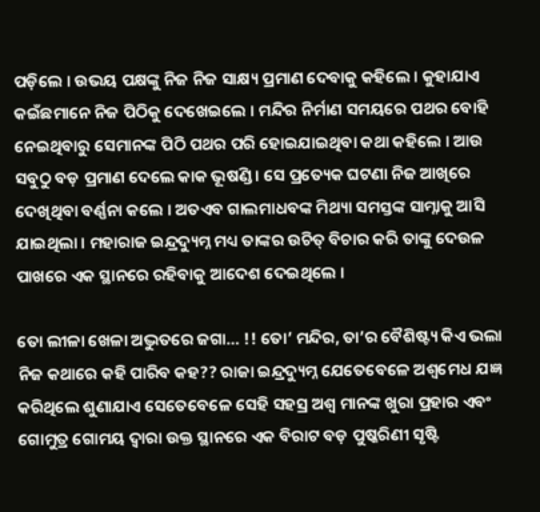ପଡ଼ିଲେ । ଉଭୟ ପକ୍ଷଙ୍କୁ ନିଜ ନିଜ ସାକ୍ଷ୍ୟ ପ୍ରମାଣ ଦେବାକୁ କହିଲେ । କୁହାଯାଏ କଇଁଛମାନେ ନିଜ ପିଠିକୁ ଦେଖେଇଲେ । ମନ୍ଦିର ନିର୍ମାଣ ସମୟରେ ପଥର ବୋହି ନେଇଥିବାରୁ ସେମାନଙ୍କ ପିଠି ପଥର ପରି ହୋଇଯାଇଥିବା କଥା କହିଲେ । ଆଉ ସବୁଠୁ ବଡ଼ ପ୍ରମାଣ ଦେଲେ କାକ ଭୂଷଣ୍ଡି । ସେ ପ୍ରତ୍ୟେକ ଘଟଣା ନିଜ ଆଖିରେ ଦେଖିଥିବା ବର୍ଣ୍ଣନା କଲେ । ଅତଏବ ଗାଲମାଧବଙ୍କ ମିଥ୍ୟା ସମସ୍ତଙ୍କ ସାମ୍ନାକୁ ଆସି ଯାଇଥିଲା । ମହାରାଜ ଇନ୍ଦ୍ରଦ୍ୟୁମ୍ନ ମଧ୍ୟ ତାଙ୍କର ଉଚିତ୍ ବିଚାର କରି ତାଙ୍କୁ ଦେଉଳ ପାଖରେ ଏକ ସ୍ଥାନରେ ରହିବାକୁ ଆଦେଶ ଦେଇଥିଲେ ।

ତୋ ଲୀଳା ଖେଳା ଅଦ୍ଭୁତରେ ଜଗା… !! ତୋ’ ମନ୍ଦିର, ତା’ର ବୈଶିଷ୍ଟ୍ୟ କିଏ ଭଲା ନିଜ କଥାରେ କହି ପାରିବ କହ?? ରାଜା ଇନ୍ଦ୍ରଦ୍ୟୁମ୍ନ ଯେତେବେଳେ ଅଶ୍ଵମେଧ ଯଜ୍ଞ କରିଥିଲେ ଶୁଣାଯାଏ ସେତେବେଳେ ସେହି ସହସ୍ର ଅଶ୍ଵ ମାନଙ୍କ ଖୁରା ପ୍ରହାର ଏବଂ ଗୋମୁତ୍ର ଗୋମୟ ଦ୍ଵାରା ଉକ୍ତ ସ୍ଥାନରେ ଏକ ବିରାଟ ବଡ଼ ପୁଷ୍କରିଣୀ ସୃଷ୍ଟି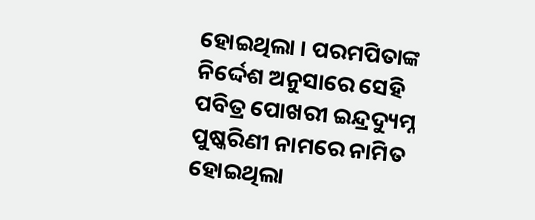ହୋଇଥିଲା । ପରମପିତାଙ୍କ ନିର୍ଦ୍ଦେଶ ଅନୁସାରେ ସେହି ପବିତ୍ର ପୋଖରୀ ଇନ୍ଦ୍ରଦ୍ୟୁମ୍ନ ପୁଷ୍କରିଣୀ ନାମରେ ନାମିତ ହୋଇଥିଲା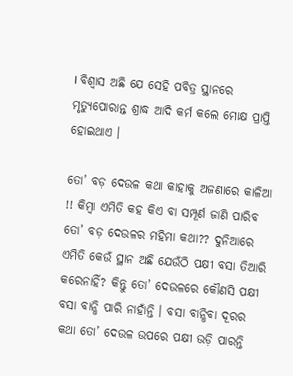। ବିଶ୍ୱାସ ଅଛି ଯେ ସେହି ପବିତ୍ର ସ୍ଥାନରେ ମୃତ୍ୟୁପୋରାନ୍ତ ଶ୍ରାଦ୍ଧ ଆଦି କର୍ମ କଲେ ମୋକ୍ଷ ପ୍ରାପ୍ତି ହୋଇଥାଏ ।

ତୋ’ ବଡ଼ ଦେଉଳ କଥା କାହାକୁ ଅଜଣାରେ କାଳିଆ !! କିମ୍ବା ଏମିତି କହ କିଏ ବା ସମ୍ପୂର୍ଣ ଜାଣି ପାରିବ ତୋ’ ବଡ଼ ଦେଉଳର ମହିମା କଥା?? ଦୁନିଆରେ ଏମିତି କେଉଁ ସ୍ଥାନ ଅଛି ଯେଉଁଠି ପକ୍ଷୀ ବସା ତିଆରି କରେନାହିଁ? କିନ୍ତୁ ତୋ’ ଦେଉଳରେ କୌଣସି ପକ୍ଷୀ ବସା ବାନ୍ଧି ପାରି ନାହାଁନ୍ତି । ବସା ବାନ୍ଧିବା ଦୂରର କଥା ତୋ’ ଦେଉଳ ଉପରେ ପକ୍ଷୀ ଉଡ଼ି ପାରନ୍ତି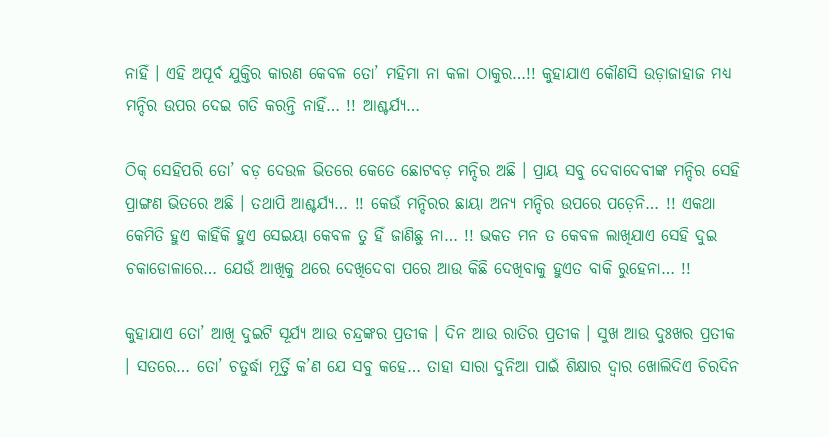ନାହିଁ । ଏହି ଅପୂର୍ବ ଯୁକ୍ତିର କାରଣ କେବଳ ତୋ’ ମହିମା ନା କଳା ଠାକୁର…!! କୁହାଯାଏ କୌଣସି ଉଡ଼ାଜାହାଜ ମଧ୍ୟ ମନ୍ଦିର ଉପର ଦେଇ ଗତି କରନ୍ତି ନାହିଁ… !! ଆଶ୍ଚର୍ଯ୍ୟ…

ଠିକ୍ ସେହିପରି ତୋ’ ବଡ଼ ଦେଉଳ ଭିତରେ କେତେ ଛୋଟବଡ଼ ମନ୍ଦିର ଅଛି । ପ୍ରାୟ ସବୁ ଦେବାଦେବୀଙ୍କ ମନ୍ଦିର ସେହି ପ୍ରାଙ୍ଗଣ ଭିତରେ ଅଛି । ତଥାପି ଆଶ୍ଚର୍ଯ୍ୟ… !! କେଉଁ ମନ୍ଦିରର ଛାୟା ଅନ୍ୟ ମନ୍ଦିର ଉପରେ ପଡ଼େନି… !! ଏକଥା କେମିତି ହୁଏ କାହିଁକି ହୁଏ ସେଇୟା କେବଳ ତୁ ହିଁ ଜାଣିଛୁ ନା… !! ଭକତ ମନ ତ କେବଳ ଲାଖିଯାଏ ସେହି ଦୁଇ ଚକାଡୋଳାରେ… ଯେଉଁ ଆଖିକୁ ଥରେ ଦେଖିଦେବା ପରେ ଆଉ କିଛି ଦେଖିବାକୁ ହୁଏତ ବାକି ରୁହେନା… !!

କୁହାଯାଏ ତୋ’ ଆଖି ଦୁଇଟି ସୂର୍ଯ୍ୟ ଆଉ ଚନ୍ଦ୍ରଙ୍କର ପ୍ରତୀକ । ଦିନ ଆଉ ରାତିର ପ୍ରତୀକ । ସୁଖ ଆଉ ଦୁଃଖର ପ୍ରତୀକ । ସତରେ… ତୋ’ ଚତୁର୍ଦ୍ଧା ମୂର୍ତ୍ତି କ’ଣ ଯେ ସବୁ କହେ… ତାହା ସାରା ଦୁନିଆ ପାଇଁ ଶିକ୍ଷାର ଦ୍ଵାର ଖୋଲିଦିଏ ଚିରଦିନ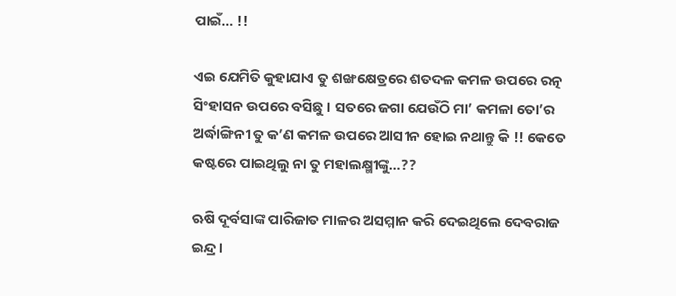ପାଇଁ… !!

ଏଇ ଯେମିତି କୁହାଯାଏ ତୁ ଶଙ୍ଖକ୍ଷେତ୍ରରେ ଶତଦଳ କମଳ ଉପରେ ରତ୍ନ ସିଂହାସନ ଉପରେ ବସିଛୁ । ସତରେ ଜଗା ଯେଉଁଠି ମା’ କମଳା ତୋ’ର ଅର୍ଦ୍ଧାଙ୍ଗିନୀ ତୁ କ’ଣ କମଳ ଉପରେ ଆସୀନ ହୋଇ ନଥାନ୍ତୁ କି !! କେତେ କଷ୍ଟରେ ପାଇଥିଲୁ ନା ତୁ ମହାଲକ୍ଷ୍ମୀଙ୍କୁ…??

ଋଷି ଦୂର୍ବସାଙ୍କ ପାରିଜାତ ମାଳର ଅସମ୍ମାନ କରି ଦେଇଥିଲେ ଦେବରାଜ ଇନ୍ଦ୍ର ।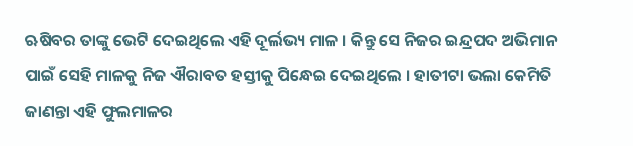ଋଷିବର ତାଙ୍କୁ ଭେଟି ଦେଇଥିଲେ ଏହି ଦୂର୍ଲଭ୍ୟ ମାଳ । କିନ୍ତୁ ସେ ନିଜର ଇନ୍ଦ୍ରପଦ ଅଭିମାନ ପାଇଁ ସେହି ମାଳକୁ ନିଜ ଐରାବତ ହସ୍ତୀକୁ ପିନ୍ଧେଇ ଦେଇଥିଲେ । ହାତୀଟା ଭଲା କେମିତି ଜାଣନ୍ତା ଏହି ଫୁଲମାଳର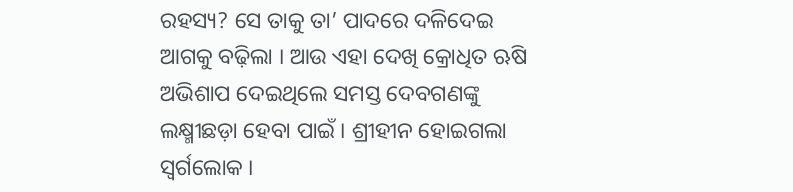ରହସ୍ୟ? ସେ ତାକୁ ତା’ ପାଦରେ ଦଳିଦେଇ ଆଗକୁ ବଢ଼ିଲା । ଆଉ ଏହା ଦେଖି କ୍ରୋଧିତ ଋଷି ଅଭିଶାପ ଦେଇଥିଲେ ସମସ୍ତ ଦେବଗଣଙ୍କୁ ଲକ୍ଷ୍ମୀଛଡ଼ା ହେବା ପାଇଁ । ଶ୍ରୀହୀନ ହୋଇଗଲା ସ୍ୱର୍ଗଲୋକ ।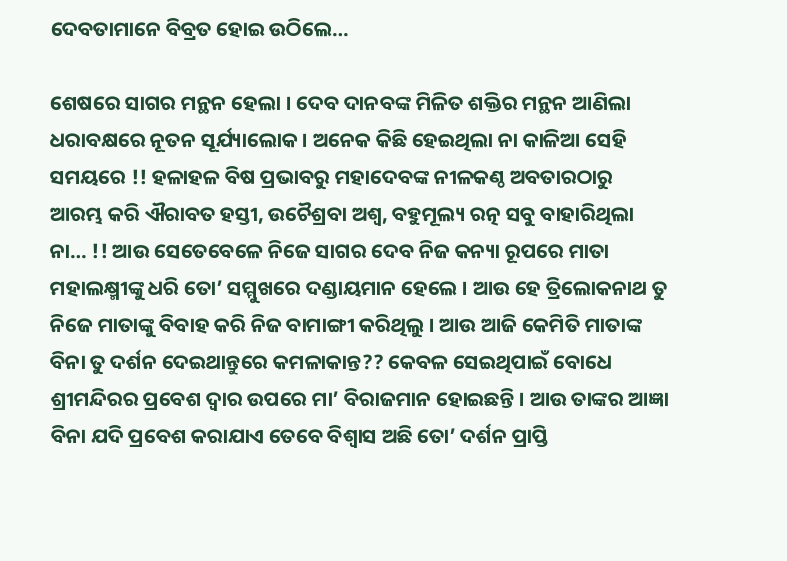ଦେବତାମାନେ ବିବ୍ରତ ହୋଇ ଉଠିଲେ…

ଶେଷରେ ସାଗର ମନ୍ଥନ ହେଲା । ଦେବ ଦାନବଙ୍କ ମିଳିତ ଶକ୍ତିର ମନ୍ଥନ ଆଣିଲା ଧରାବକ୍ଷରେ ନୂତନ ସୂର୍ଯ୍ୟାଲୋକ । ଅନେକ କିଛି ହେଇଥିଲା ନା କାଳିଆ ସେହି ସମୟରେ !! ହଳାହଳ ବିଷ ପ୍ରଭାବରୁ ମହାଦେବଙ୍କ ନୀଳକଣ୍ଠ ଅବତାରଠାରୁ ଆରମ୍ଭ କରି ଐରାବତ ହସ୍ତୀ, ଉଚୈଶ୍ରବା ଅଶ୍ଵ, ବହୁମୂଲ୍ୟ ରତ୍ନ ସବୁ ବାହାରିଥିଲା ନା… !! ଆଉ ସେତେବେଳେ ନିଜେ ସାଗର ଦେବ ନିଜ କନ୍ୟା ରୂପରେ ମାତା ମହାଲକ୍ଷ୍ମୀଙ୍କୁ ଧରି ତୋ’ ସମ୍ମୁଖରେ ଦଣ୍ଡାୟମାନ ହେଲେ । ଆଉ ହେ ତ୍ରିଲୋକନାଥ ତୁ ନିଜେ ମାତାଙ୍କୁ ବିବାହ କରି ନିଜ ବାମାଙ୍ଗୀ କରିଥିଲୁ । ଆଉ ଆଜି କେମିତି ମାତାଙ୍କ ବିନା ତୁ ଦର୍ଶନ ଦେଇଥାନ୍ତୁରେ କମଳାକାନ୍ତ?? କେବଳ ସେଇଥିପାଇଁ ବୋଧେ ଶ୍ରୀମନ୍ଦିରର ପ୍ରବେଶ ଦ୍ଵାର ଉପରେ ମା’ ବିରାଜମାନ ହୋଇଛନ୍ତି । ଆଉ ତାଙ୍କର ଆଜ୍ଞା ବିନା ଯଦି ପ୍ରବେଶ କରାଯାଏ ତେବେ ବିଶ୍ୱାସ ଅଛି ତୋ’ ଦର୍ଶନ ପ୍ରାପ୍ତି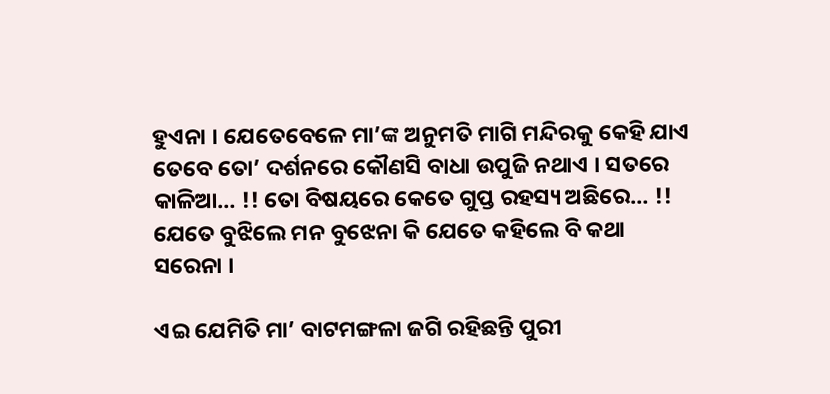ହୁଏନା । ଯେତେବେଳେ ମା’ଙ୍କ ଅନୁମତି ମାଗି ମନ୍ଦିରକୁ କେହି ଯାଏ ତେବେ ତୋ’ ଦର୍ଶନରେ କୌଣସି ବାଧା ଉପୁଜି ନଥାଏ । ସତରେ କାଳିଆ… !! ତୋ ବିଷୟରେ କେତେ ଗୁପ୍ତ ରହସ୍ୟ ଅଛିରେ… !! ଯେତେ ବୁଝିଲେ ମନ ବୁଝେନା କି ଯେତେ କହିଲେ ବି କଥା ସରେନା ।

ଏଇ ଯେମିତି ମା’ ବାଟମଙ୍ଗଳା ଜଗି ରହିଛନ୍ତି ପୁରୀ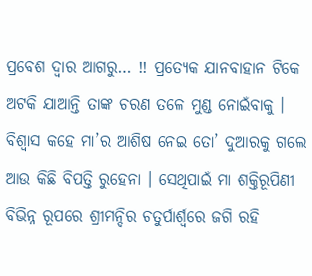ପ୍ରବେଶ ଦ୍ଵାର ଆଗରୁ… !! ପ୍ରତ୍ୟେକ ଯାନବାହାନ ଟିକେ ଅଟକି ଯାଆନ୍ତି ତାଙ୍କ ଚରଣ ତଳେ ମୁଣ୍ଡ ନୋଇଁବାକୁ । ବିଶ୍ୱାସ କହେ ମା’ର ଆଶିଷ ନେଇ ତୋ’ ଦୁଆରକୁ ଗଲେ ଆଉ କିଛି ବିପତ୍ତି ରୁହେନା । ସେଥିପାଇଁ ମା ଶକ୍ତିରୂପିଣୀ ବିଭିନ୍ନ ରୂପରେ ଶ୍ରୀମନ୍ଦିର ଚତୁର୍ପାର୍ଶ୍ୱରେ ଜଗି ରହି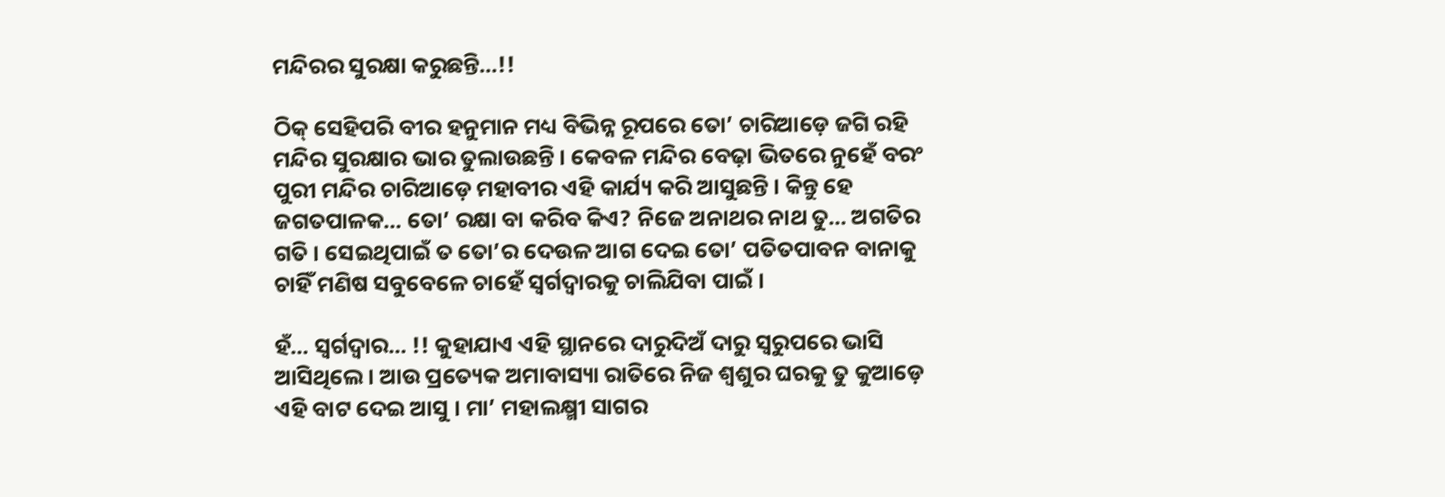ମନ୍ଦିରର ସୁରକ୍ଷା କରୁଛନ୍ତି…!!

ଠିକ୍ ସେହିପରି ବୀର ହନୁମାନ ମଧ୍ୟ ବିଭିନ୍ନ ରୂପରେ ତୋ’ ଚାରିଆଡ଼େ ଜଗି ରହି ମନ୍ଦିର ସୁରକ୍ଷାର ଭାର ତୁଲାଉଛନ୍ତି । କେବଳ ମନ୍ଦିର ବେଢ଼ା ଭିତରେ ନୁହେଁ ବରଂ ପୁରୀ ମନ୍ଦିର ଚାରିଆଡ଼େ ମହାବୀର ଏହି କାର୍ଯ୍ୟ କରି ଆସୁଛନ୍ତି । କିନ୍ତୁ ହେ ଜଗତପାଳକ… ତୋ’ ରକ୍ଷା ବା କରିବ କିଏ? ନିଜେ ଅନାଥର ନାଥ ତୁ… ଅଗତିର ଗତି । ସେଇଥିପାଇଁ ତ ତୋ’ର ଦେଉଳ ଆଗ ଦେଇ ତୋ’ ପତିତପାବନ ବାନାକୁ ଚାହିଁ ମଣିଷ ସବୁବେଳେ ଚାହେଁ ସ୍ଵର୍ଗଦ୍ଵାରକୁ ଚାଲିଯିବା ପାଇଁ ।

ହଁ… ସ୍ଵର୍ଗଦ୍ଵାର… !! କୁହାଯାଏ ଏହି ସ୍ଥାନରେ ଦାରୁଦିଅଁ ଦାରୁ ସ୍ୱରୁପରେ ଭାସି ଆସିଥିଲେ । ଆଉ ପ୍ରତ୍ୟେକ ଅମାବାସ୍ୟା ରାତିରେ ନିଜ ଶ୍ଵଶୁର ଘରକୁ ତୁ କୁଆଡ଼େ ଏହି ବାଟ ଦେଇ ଆସୁ । ମା’ ମହାଲକ୍ଷ୍ମୀ ସାଗର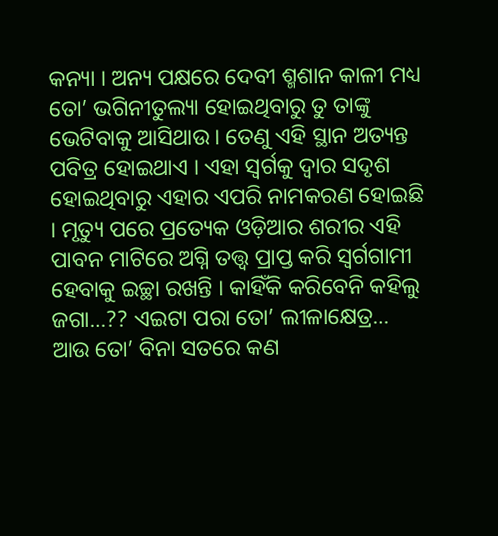କନ୍ୟା । ଅନ୍ୟ ପକ୍ଷରେ ଦେବୀ ଶ୍ମଶାନ କାଳୀ ମଧ୍ୟ ତୋ’ ଭଗିନୀତୁଲ୍ୟା ହୋଇଥିବାରୁ ତୁ ତାଙ୍କୁ ଭେଟିବାକୁ ଆସିଥାଉ । ତେଣୁ ଏହି ସ୍ଥାନ ଅତ୍ୟନ୍ତ ପବିତ୍ର ହୋଇଥାଏ । ଏହା ସ୍ୱର୍ଗକୁ ଦ୍ୱାର ସଦୃଶ ହୋଇଥିବାରୁ ଏହାର ଏପରି ନାମକରଣ ହୋଇଛି । ମୃତ୍ୟୁ ପରେ ପ୍ରତ୍ୟେକ ଓଡ଼ିଆର ଶରୀର ଏହି ପାବନ ମାଟିରେ ଅଗ୍ନି ତତ୍ତ୍ଵ ପ୍ରାପ୍ତ କରି ସ୍ୱର୍ଗଗାମୀ ହେବାକୁ ଇଚ୍ଛା ରଖନ୍ତି । କାହିଁକି କରିବେନି କହିଲୁ ଜଗା…?? ଏଇଟା ପରା ତୋ’ ଲୀଳାକ୍ଷେତ୍ର… ଆଉ ତୋ’ ବିନା ସତରେ କଣ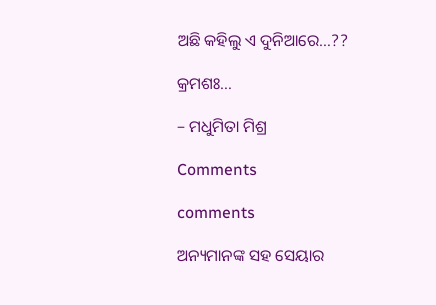ଅଛି କହିଲୁ ଏ ଦୁନିଆରେ…??

କ୍ରମଶଃ…

– ମଧୁମିତା ମିଶ୍ର

Comments

comments

ଅନ୍ୟମାନଙ୍କ ସହ ସେୟାର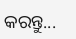କରନ୍ତୁ...